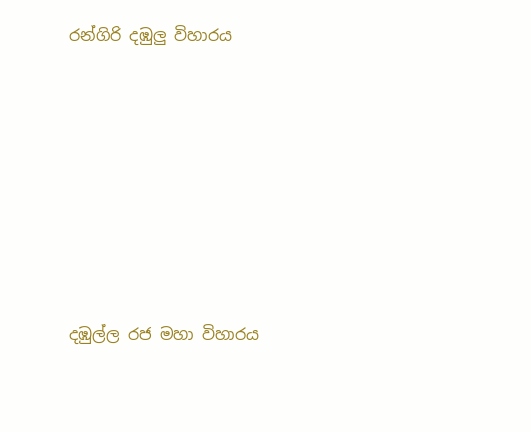රන්ගිරි දඹුලු විහාරය







දඹුල්ල රජ මහා විහාරය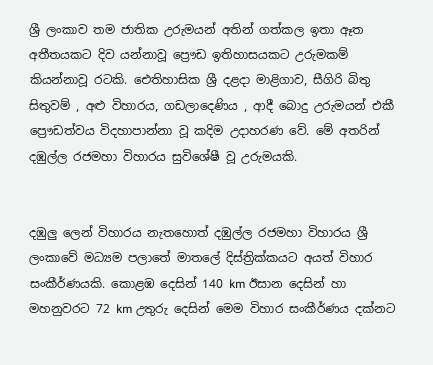ශ්‍රී ලංකාව තම ජාතික උරුමයන් අතින් ගත්කල ඉතා ඈත අතීතයකට දිව යන්නාවූ ප්‍රෞඩ ඉතිහාසයකට උරුමකම් කියන්නාවූ රටකි. ඓතිහාසික ශ්‍රී දළදා මාළිගාව, සීගිරි බිතු සිතුවම් , අළු විහාරය, ගඩලාදෙණිය , ආදී බොදු උරුමයන් එකී ප්‍රෞඩත්වය විදහාපාන්නා වූ කදිම උදාහරණ වේ. මේ අතරින් දඹුල්ල රජමහා විහාරය සුවිශේෂී වූ උරුමයකි.


දඹුලු ලෙන් විහාරය නැතහොත් දඹුල්ල රජමහා විහාරය ශ්‍රී ලංකාවේ මධ්‍යම පලාතේ මාතලේ දිස්ත්‍රික්කයට අයත් විහාර සංකීර්ණයකි. කොළඹ දෙසින් 140 km ඊසාන දෙසින් හා මහනුවරට 72 km උතුරු දෙසින් මෙම විහාර සංකීර්ණය දක්නට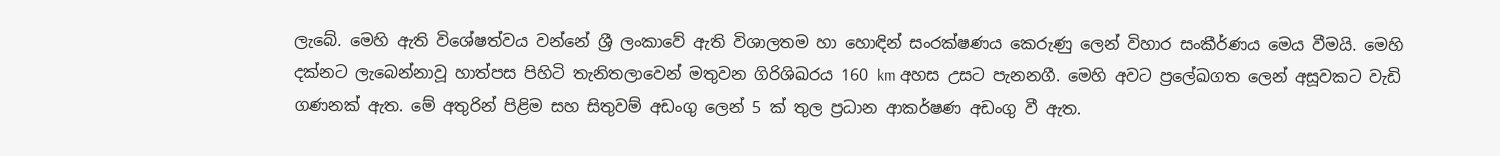ලැබේ. මෙහි ඇති විශේෂත්වය වන්නේ ශ්‍රී ලංකාවේ ඇති විශාලතම හා හොඳින් සංරක්ෂණය කෙරුණු ලෙන් විහාර සංකීර්ණය මෙය වීමයි. මෙහි දක්නට ලැබෙන්නාවූ හාත්පස පිහිටි තැනිතලාවෙන් මතුවන ගිරිශිඛරය 160 km අහස උසට පැනනගී. මෙහි අවට ප්‍රලේඛගත ලෙන් අසූවකට වැඩි ගණනක් ඇත. මේ අතුරින් පිළිම සහ සිතුවම් අඩංගු ලෙන් 5 ක් තුල ප්‍රධාන ආකර්ෂණ අඩංගු වී ඇත.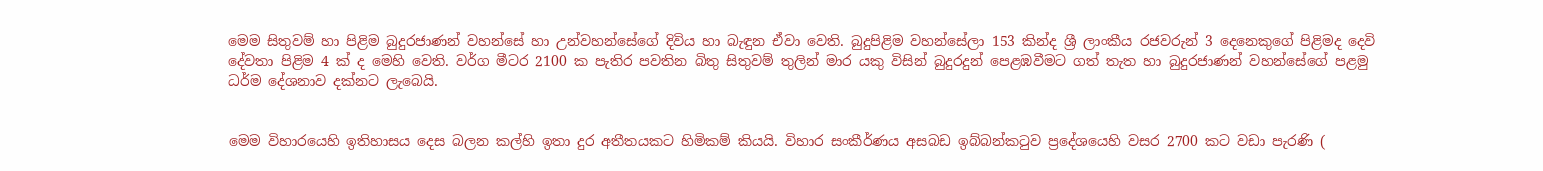මෙම සිතුවම් හා පිළිම බුදුරජාණන් වහන්සේ හා උන්වහන්සේගේ දිවිය හා බැඳුන ඒවා වෙති. බුදුපිළිම වහන්සේලා 153 කින්ද ශ්‍රී ලාංකීය රජවරුන් 3 දෙනෙකුගේ පිළිමද දෙවි දේවතා පිළිම 4 ක් ද මෙහි වෙති. වර්ග මීටර 2100 ක පැතිර පවතින බිතු සිතුවම් තුලින් මාර යකු විසින් බුදුරදුන් පෙළඹවීමට ගත් තැත හා බුදුරජාණන් වහන්සේගේ පළමු ධර්ම දේශනාව දක්නට ලැබෙයි.


මෙම විහාරයෙහි ඉතිහාසය දෙස බලන කල්හි ඉතා දුර අතීතයකට හිමිකම් කියයි. විහාර සංකීර්ණය අසබඩ ඉබ්බන්කටුව ප්‍රදේශයෙහි වසර 2700 කට වඩා පැරණි (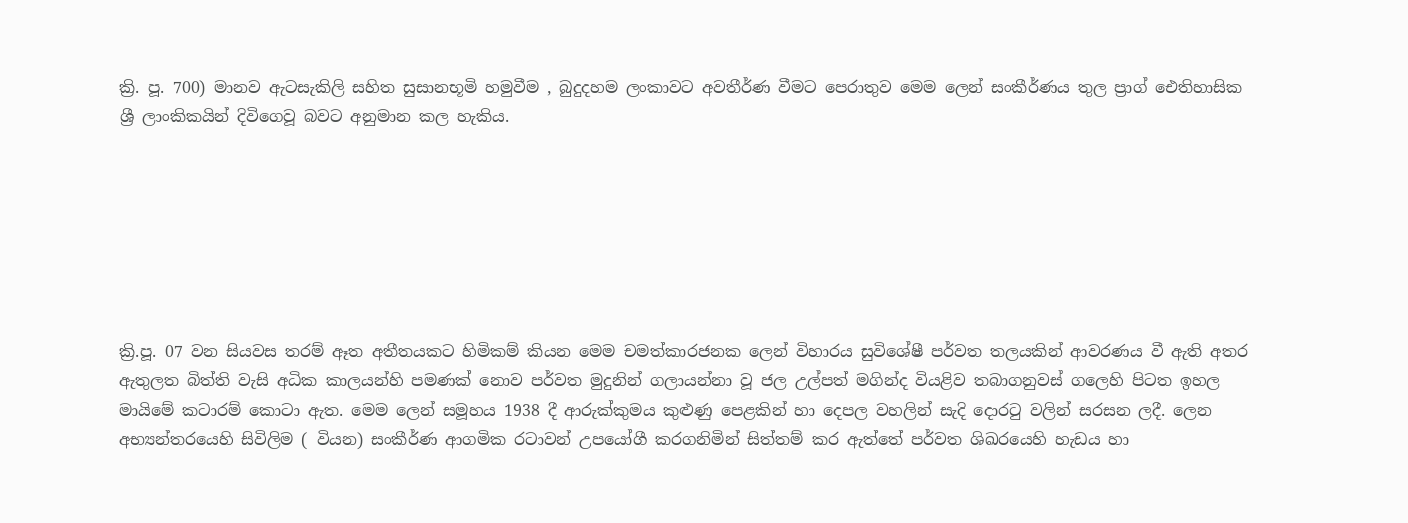ක්‍රි. පූ. 700) මානව ඇටසැකිලි සහිත සුසානභූමි හමුවීම , බුදුදහම ලංකාවට අවතීර්ණ වීමට පෙරාතුව මෙම ලෙන් සංකීර්ණය තුල ප්‍රාග් ඓතිහාසික ශ්‍රී ලාංකිකයින් දිවිගෙවූ බවට අනුමාන කල හැකිය.







ක්‍රි.පූ. 07 වන සියවස තරම් ඈත අතීතයකට හිමිකම් කියන මෙම චමත්කාරජනක ලෙන් විහාරය සුවිශේෂී පර්වත තලයකින් ආවරණය වී ඇති අතර ඇතුලත බිත්ති වැසි අධික කාලයන්හි පමණක් නොව පර්වත මුදුනින් ගලායන්නා වූ ජල උල්පත් මගින්ද වියළිව තබාගනුවස් ගලෙහි පිටත ඉහල මායිමේ කටාරම් කොටා ඇත. මෙම ලෙන් සමූහය 1938 දී ආරුක්කුමය කුළුණු පෙළකින් හා දෙපල වහලින් සැදි දොරටු වලින් සරසන ලදී. ලෙන අභ්‍යන්තරයෙහි සිවිලිම ( වියන) සංකීර්ණ ආගමික රටාවන් උපයෝගී කරගනිමින් සිත්තම් කර ඇත්තේ පර්වත ශිඛරයෙහි හැඩය හා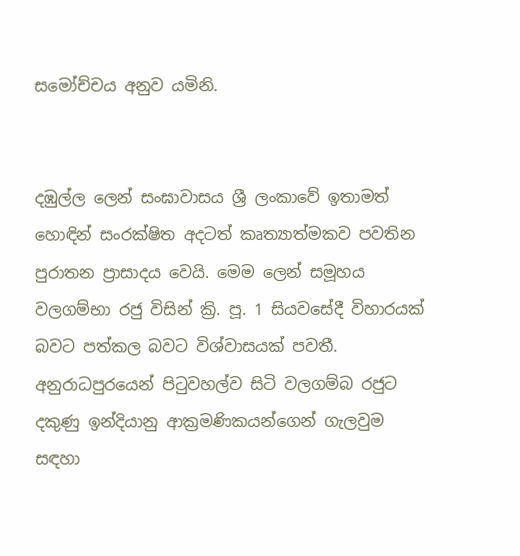සමෝච්චය අනුව යමිනි.


දඹුල්ල ලෙන් සංඝාවාසය ශ්‍රී ලංකාවේ ඉතාමත් හොඳින් සංරක්ෂිත අදටත් කෘත්‍යාත්මකව පවතින පුරාතන ප්‍රාසාදය වෙයි. මෙම ලෙන් සමූහය වලගම්භා රජු විසින් ක්‍රි. පූ. 1 සියවසේදී විහාරයක් බවට පත්කල බවට විශ්වාසයක් පවතී. අනුරාධපුරයෙන් පිටුවහල්ව සිටි වලගම්බ රජුට දකුණු ඉන්දියානු ආක්‍රමණිකයන්ගෙන් ගැලවුම සඳහා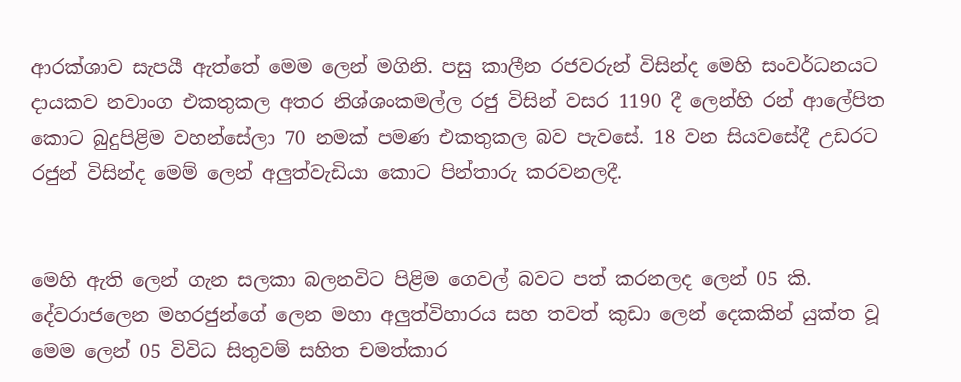ආරක්ශාව සැපයී ඇත්තේ මෙම ලෙන් මගිනි. පසු කාලීන රජවරුන් විසින්ද මෙහි සංවර්ධනයට දායකව නවාංග එකතුකල අතර නිශ්ශංකමල්ල රජු විසින් වසර 1190 දී ලෙන්හි රන් ආලේපිත කොට බුදුපිළිම වහන්සේලා 70 නමක් පමණ එකතුකල බව පැවසේ. 18 වන සියවසේදී උඩරට රජුන් විසින්ද මෙම් ලෙන් අලුත්වැඩියා කොට පින්තාරු කරවනලදී.


මෙහි ඇති ලෙන් ගැන සලකා බලනවිට පිළිම ගෙවල් බවට පත් කරනලද ලෙන් 05 කි. දේවරාජලෙන මහරජුන්ගේ ලෙන මහා අලුත්විහාරය සහ තවත් කුඩා ලෙන් දෙකකින් යුක්ත වූ මෙම ලෙන් 05 විවිධ සිතුවම් සහිත චමත්කාර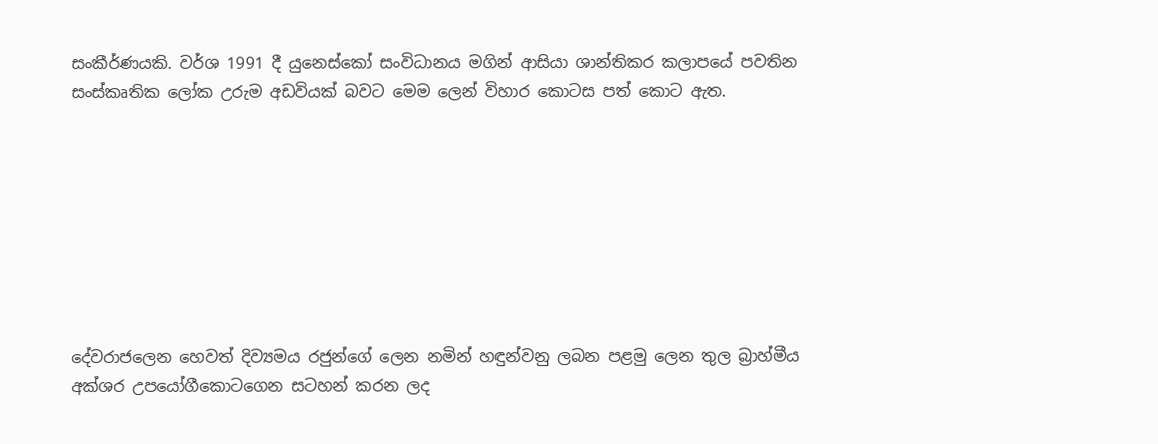සංකීර්ණයකි. වර්ශ 1991 දී යුනෙස්කෝ සංවිධානය මගින් ආසියා ශාන්තිකර කලාපයේ පවතින සංස්කෘතික ලෝක උරුම අඩවියක් බවට මෙම ලෙන් විහාර කොටස පත් කොට ඇත.








දේවරාජලෙන හෙවත් දිව්‍යමය රජුන්ගේ ලෙන නමින් හඳුන්වනු ලබන පළමු ලෙන තුල බ්‍රාහ්මීය අක්ශර උපයෝගීකොටගෙන සටහන් කරන ලද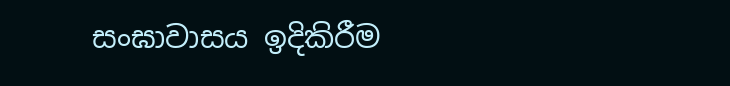සංඝාවාසය ඉදිකිරීම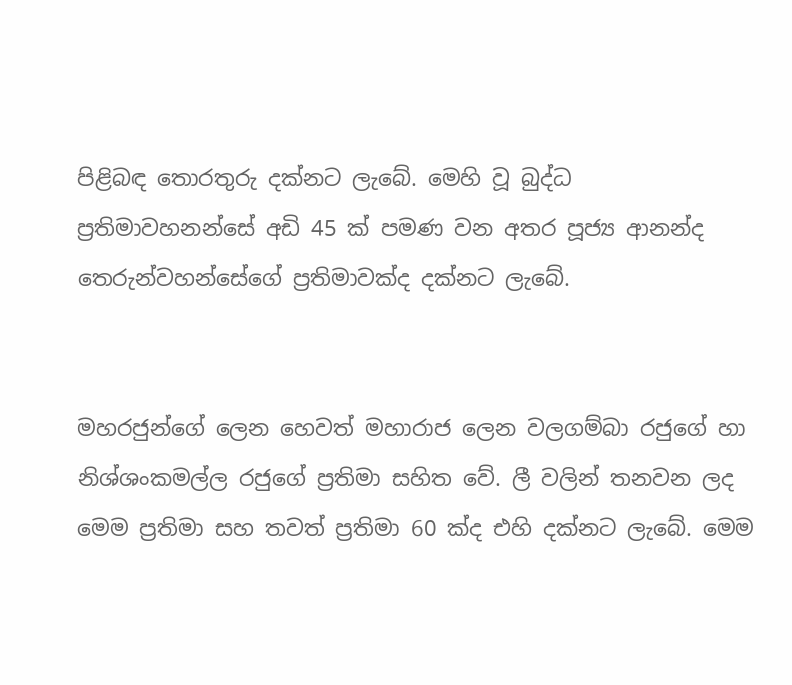පිළිබඳ තොරතුරු දක්නට ලැබේ. මෙහි වූ බුද්ධ ප්‍රතිමාවහනන්සේ අඩි 45 ක් පමණ වන අතර පූජ්‍ය ආනන්ද තෙරුන්වහන්සේගේ ප්‍රතිමාවක්ද දක්නට ලැබේ.


මහරජුන්ගේ ලෙන හෙවත් මහාරාජ ලෙන වලගම්බා රජුගේ හා නිශ්ශංකමල්ල රජුගේ ප්‍රතිමා සහිත වේ. ලී වලින් තනවන ලද මෙම ප්‍රතිමා සහ තවත් ප්‍රතිමා 60 ක්ද එහි දක්නට ලැබේ. මෙම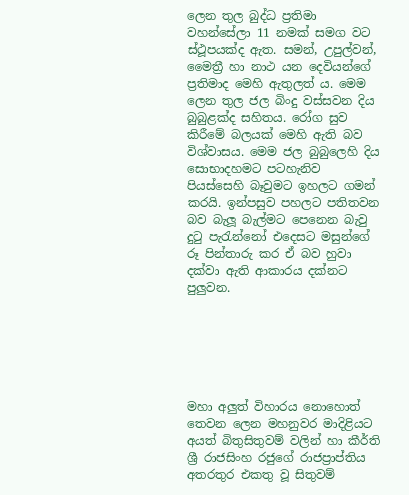ලෙන තුල බුද්ධ ප්‍රතිමා වහන්සේලා 11 නමක් සමග වට ස්ථූපයක්ද ඇත. සමන්, උපුල්වන්, මෛත්‍රී හා නාථ යන දෙවියන්ගේ ප්‍රතිමාද මෙහි ඇතුලත්‍ ය. මෙම ලෙන තුල ජල බිංදු වස්සවන දිය බුබුළක්ද සහිතය. රෝග සුව කිරීමේ බලයක් මෙහි ඇති බව විශ්වාසය. මෙම ජල බුබුලෙහි දිය සොභාදහමට පටහැනිව පියස්සෙහි බෑවුමට ඉහලට ගමන් කරයි. ඉන්පසුව පහලට පතිතවන බව බැලූ බැල්මට පෙනෙන බැවු දුටු පැරැන්නෝ එදෙසට මසුන්ගේ රූ පින්තාරු කර ඒ බව හුවා දක්වා ඇති ආකාරය දක්නට පුලුවන.






මහා අලුත් විහාරය නොහොත් තෙවන ලෙන මහනුවර මාදිළියට අයත් බිතුසිතුවම් වලින් හා කීර්ති ශ්‍රී රාජසිංහ රජුගේ රාජප්‍රාප්තිය අතරතුර එකතු වූ සිතුවම්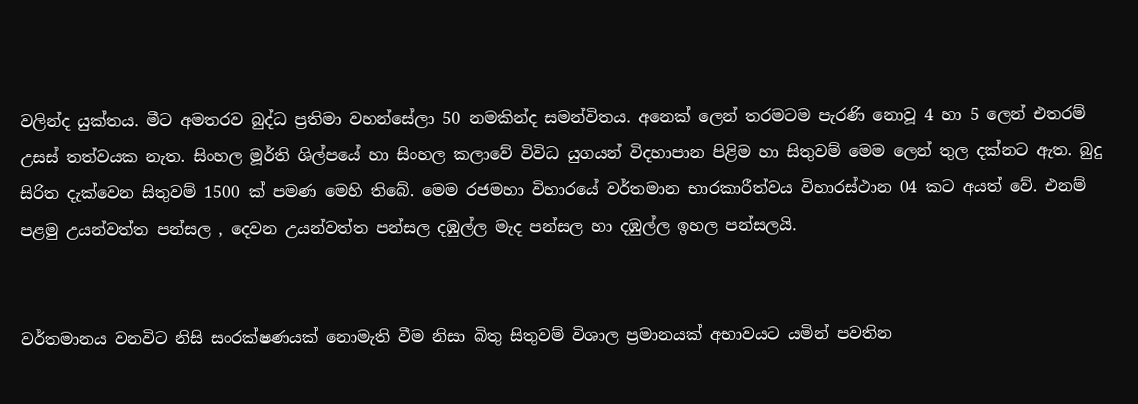වලින්ද යුක්තය. මීට අමතරව බුද්ධ ප්‍රතිමා වහන්සේලා 50 නමකින්ද සමන්විතය. අනෙක් ලෙන් තරමටම පැරණි නොවූ 4 හා 5 ලෙන් එතරම් උසස් තත්වයක නැත. සිංහල මූර්ති ශිල්පයේ හා සිංහල කලාවේ විවිධ යුගයන් විදහාපාන පිළිම හා සිතුවම් මෙම ලෙන් තුල දක්නට ඇත. බුදු සිරිත දැක්වෙන සිතුවම් 1500 ක් පමණ මෙහි තිබේ. මෙම රජමහා විහාරයේ වර්තමාන භාරකාරීත්වය විහාරස්ථාන 04 කට අයත් වේ. එනම් පළමු උයන්වත්ත පන්සල , දෙවන උයන්වත්ත පන්සල දඹුල්ල මැද පන්සල හා දඹුල්ල ඉහල පන්සලයි.


වර්තමානය වනවිට නිසි සංරක්ෂණයක් නොමැති වීම නිසා බිතු සිතුවම් විශාල ප්‍රමානයක් අභාවයට යමින් පවතින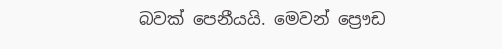බවක් පෙනීයයි. මෙවන් ප්‍රෞඩ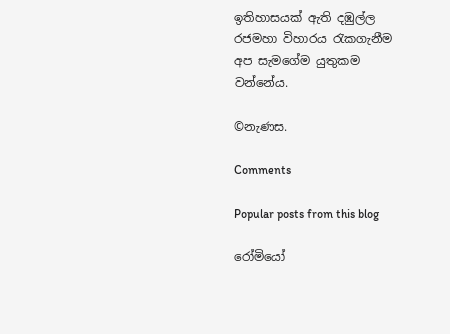ඉතිහාසයක් ඇති දඹුල්ල රජමහා විහාරය රැකගැනීම අප සැමගේම යුතුකම වන්නේය.

©නැණස.

Comments

Popular posts from this blog

රෝමියෝ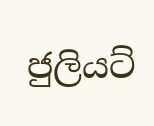ජුලියට්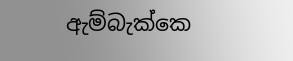ඇම්බැක්කෙ